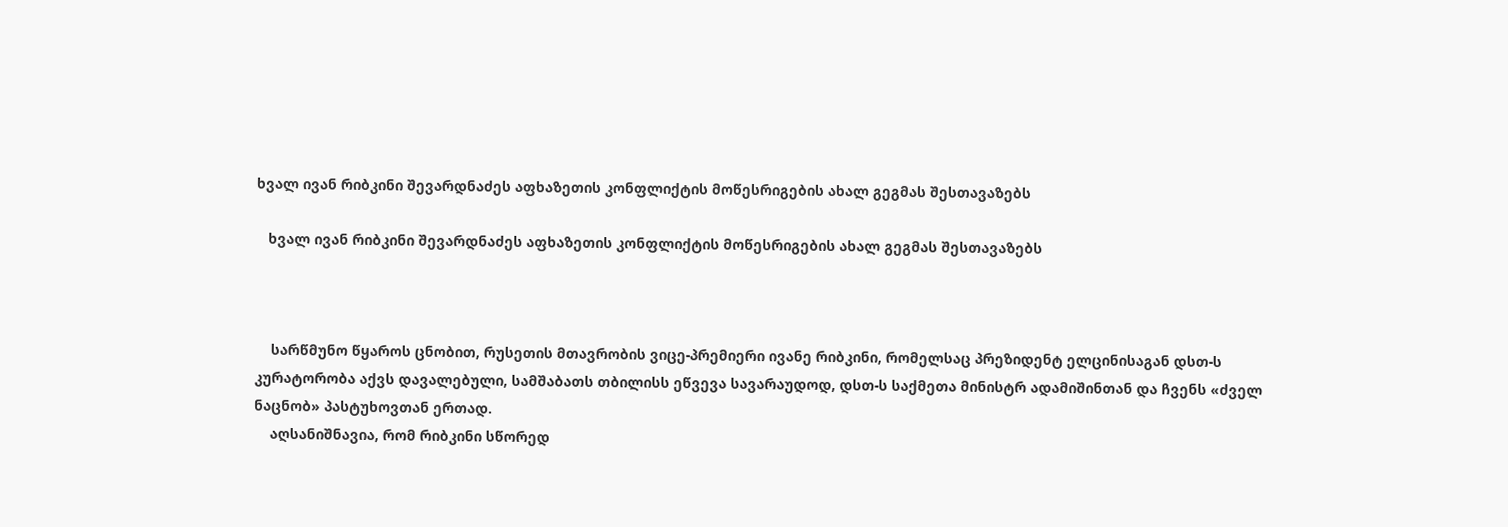ხვალ ივან რიბკინი შევარდნაძეს აფხაზეთის კონფლიქტის მოწესრიგების ახალ გეგმას შესთავაზებს

   ხვალ ივან რიბკინი შევარდნაძეს აფხაზეთის კონფლიქტის მოწესრიგების ახალ გეგმას შესთავაზებს



    სარწმუნო წყაროს ცნობით, რუსეთის მთავრობის ვიცე-პრემიერი ივანე რიბკინი, რომელსაც პრეზიდენტ ელცინისაგან დსთ-ს კურატორობა აქვს დავალებული, სამშაბათს თბილისს ეწვევა სავარაუდოდ, დსთ-ს საქმეთა მინისტრ ადამიშინთან და ჩვენს «ძველ ნაცნობ» პასტუხოვთან ერთად.
    აღსანიშნავია, რომ რიბკინი სწორედ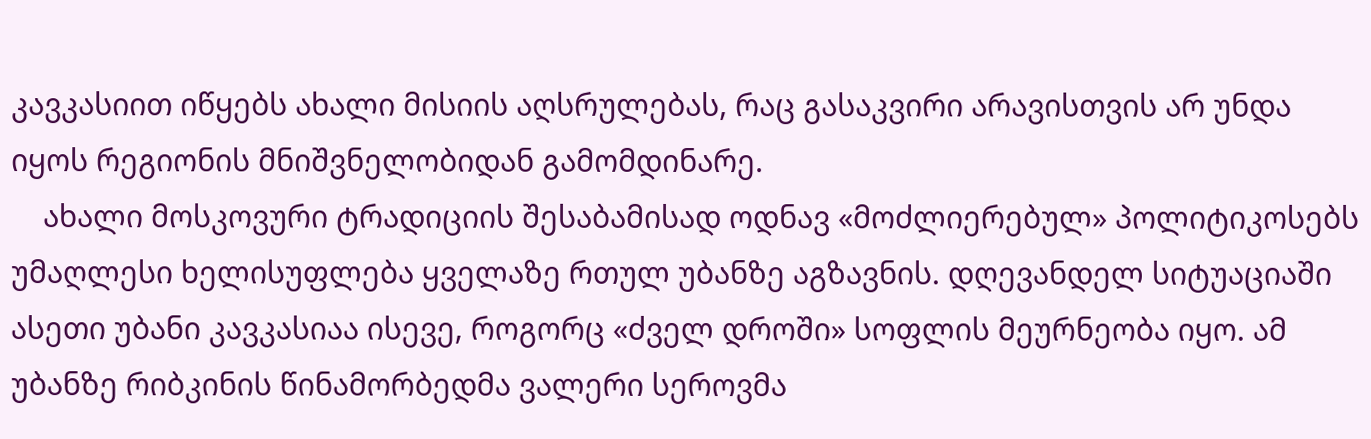კავკასიით იწყებს ახალი მისიის აღსრულებას, რაც გასაკვირი არავისთვის არ უნდა იყოს რეგიონის მნიშვნელობიდან გამომდინარე.
    ახალი მოსკოვური ტრადიციის შესაბამისად ოდნავ «მოძლიერებულ» პოლიტიკოსებს უმაღლესი ხელისუფლება ყველაზე რთულ უბანზე აგზავნის. დღევანდელ სიტუაციაში ასეთი უბანი კავკასიაა ისევე, როგორც «ძველ დროში» სოფლის მეურნეობა იყო. ამ უბანზე რიბკინის წინამორბედმა ვალერი სეროვმა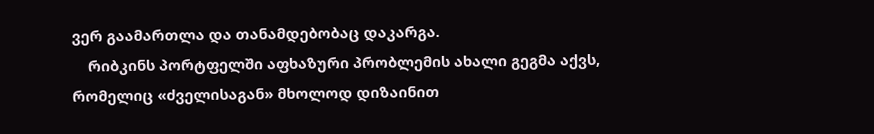ვერ გაამართლა და თანამდებობაც დაკარგა.
    რიბკინს პორტფელში აფხაზური პრობლემის ახალი გეგმა აქვს, რომელიც «ძველისაგან» მხოლოდ დიზაინით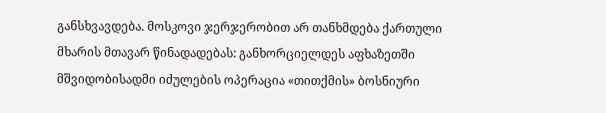განსხვავდება. მოსკოვი ჯერჯერობით არ თანხმდება ქართული მხარის მთავარ წინადადებას: განხორციელდეს აფხაზეთში მშვიდობისადმი იძულების ოპერაცია «თითქმის» ბოსნიური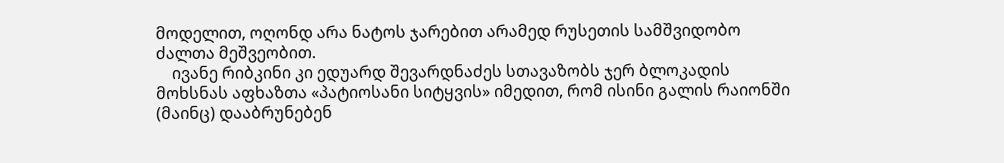მოდელით, ოღონდ არა ნატოს ჯარებით არამედ რუსეთის სამშვიდობო ძალთა მეშვეობით.
    ივანე რიბკინი კი ედუარდ შევარდნაძეს სთავაზობს ჯერ ბლოკადის მოხსნას აფხაზთა «პატიოსანი სიტყვის» იმედით, რომ ისინი გალის რაიონში (მაინც) დააბრუნებენ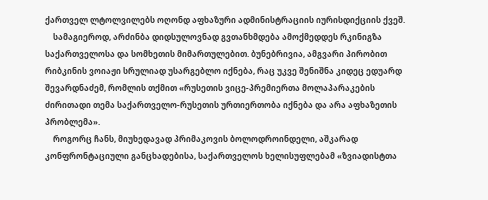ქართველ ლტოლვილებს ოღონდ აფხაზური ადმინისტრაციის იურისდიქციის ქვეშ.
    სამაგიეროდ, არძინბა დიდსულოვნად გვთანხმდება ამოქმედდეს რკინიგზა საქართველოსა და სომხეთის მიმართულებით. ბუნებრივია, ამგვარი პირობით რიბკინის ვოიაჟი სრულიად უსარგებლო იქნება, რაც უკვე შენიშნა კიდეც ედუარდ შევარდნაძემ, რომლის თქმით «რუსეთის ვიცე-პრემიერთა მოლაპარაკების ძირითადი თემა საქართველო-რუსეთის ურთიერთობა იქნება და არა აფხაზეთის პრობლემა».
    როგორც ჩანს, მიუხედავად პრიმაკოვის ბოლოდროინდელი, აშკარად კონფრონტაციული განცხადებისა, საქართველოს ხელისუფლებამ «ზვიადისტთა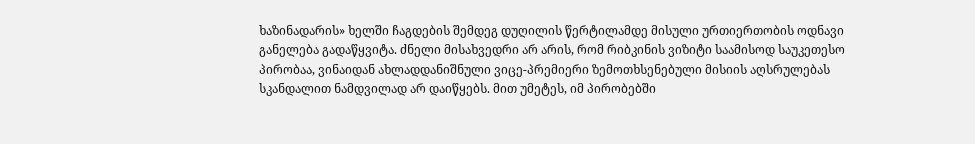ხაზინადარის» ხელში ჩაგდების შემდეგ დუღილის წერტილამდე მისული ურთიერთობის ოდნავი განელება გადაწყვიტა. ძნელი მისახვედრი არ არის, რომ რიბკინის ვიზიტი საამისოდ საუკეთესო პირობაა, ვინაიდან ახლადდანიშნული ვიცე-პრემიერი ზემოთხსენებული მისიის აღსრულებას სკანდალით ნამდვილად არ დაიწყებს. მით უმეტეს, იმ პირობებში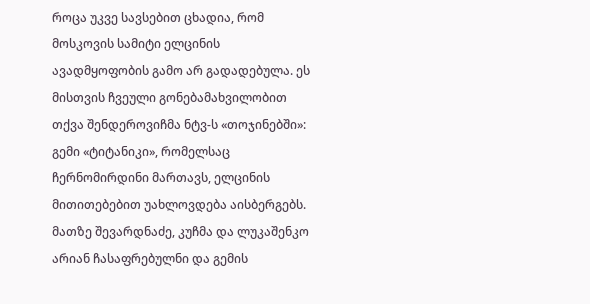როცა უკვე სავსებით ცხადია, რომ მოსკოვის სამიტი ელცინის ავადმყოფობის გამო არ გადადებულა. ეს მისთვის ჩვეული გონებამახვილობით თქვა შენდეროვიჩმა ნტვ-ს «თოჯინებში»: გემი «ტიტანიკი», რომელსაც ჩერნომირდინი მართავს, ელცინის მითითებებით უახლოვდება აისბერგებს. მათზე შევარდნაძე, კუჩმა და ლუკაშენკო არიან ჩასაფრებულნი და გემის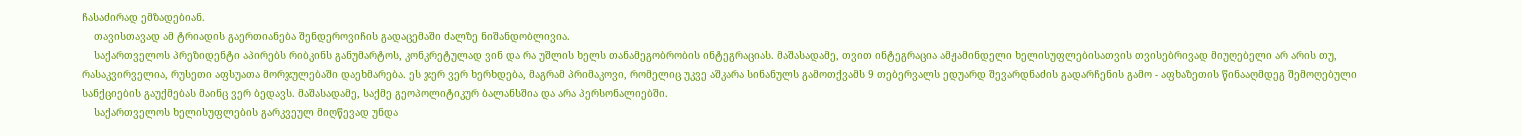ჩასაძირად ემზადებიან.
    თავისთავად ამ ტრიადის გაერთიანება შენდეროვიჩის გადაცემაში ძალზე ნიშანდობლივია.
    საქართველოს პრეზიდენტი აპირებს რიბკინს განუმარტოს, კონკრეტულად ვინ და რა უშლის ხელს თანამეგობრობის ინტეგრაციას. მაშასადამე, თვით ინტეგრაცია ამჟამინდელი ხელისუფლებისათვის თვისებრივად მიუღებელი არ არის თუ, რასაკვირველია, რუსეთი აფსუათა მორჯულებაში დაეხმარება. ეს ჯერ ვერ ხერხდება, მაგრამ პრიმაკოვი, რომელიც უკვე აშკარა სინანულს გამოთქვამს 9 თებერვალს ედუარდ შევარდნაძის გადარჩენის გამო - აფხაზეთის წინააღმდეგ შემოღებული სანქციების გაუქმებას მაინც ვერ ბედავს. მაშასადამე, საქმე გეოპოლიტიკურ ბალანსშია და არა პერსონალიებში.
    საქართველოს ხელისუფლების გარკვეულ მიღწევად უნდა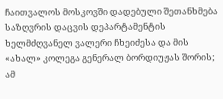ჩაითვალოს მოსკოვში დადებული შეთანხმება საზღვრის დაცვის დეპარტამენტის ხელმძღვანელ ვალერი ჩხეიძესა და მის «ახალ» კოლეგა გენერალ ბორდიუჟას შორის; ამ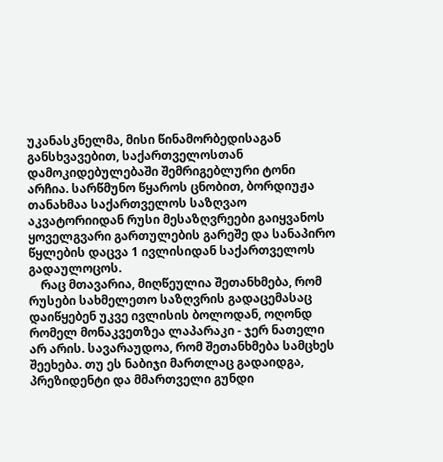უკანასკნელმა, მისი წინამორბედისაგან განსხვავებით, საქართველოსთან დამოკიდებულებაში შემრიგებლური ტონი არჩია. სარწმუნო წყაროს ცნობით, ბორდიუჟა თანახმაა საქართველოს საზღვაო აკვატორიიდან რუსი მესაზღვრეები გაიყვანოს ყოველგვარი გართულების გარეშე და სანაპირო წყლების დაცვა 1 ივლისიდან საქართველოს გადაულოცოს.
    რაც მთავარია, მიღწეულია შეთანხმება, რომ რუსები სახმელეთო საზღვრის გადაცემასაც დაიწყებენ უკვე ივლისის ბოლოდან, ოღონდ რომელ მონაკვეთზეა ლაპარაკი - ჯერ ნათელი არ არის. სავარაუდოა, რომ შეთანხმება სამცხეს შეეხება. თუ ეს ნაბიჯი მართლაც გადაიდგა, პრეზიდენტი და მმართველი გუნდი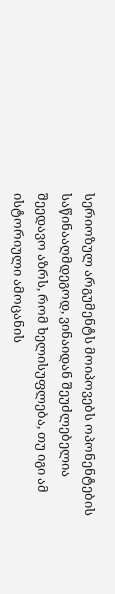სერიოზულ არგუმენტს მოიპოვებს ოპონენტების საწინააღმდეგოდ, ვინაიდან შეუძლებელია შეედავო აზრს, რომ ხელისუფლება, თუ იგი ამ ისტორიული ამოცანის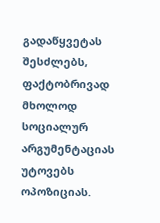გადაწყვეტას შესძლებს, ფაქტობრივად მხოლოდ სოციალურ არგუმენტაციას უტოვებს ოპოზიციას.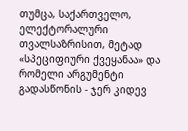თუმცა, საქართველო, ელექტორალური თვალსაზრისით, მეტად «სპეციფიური ქვეყანაა» და რომელი არგუმენტი გადასწონის - ჯერ კიდევ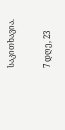საკითხავია.

7 დღე, 23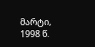მარტი, 1998 წ.